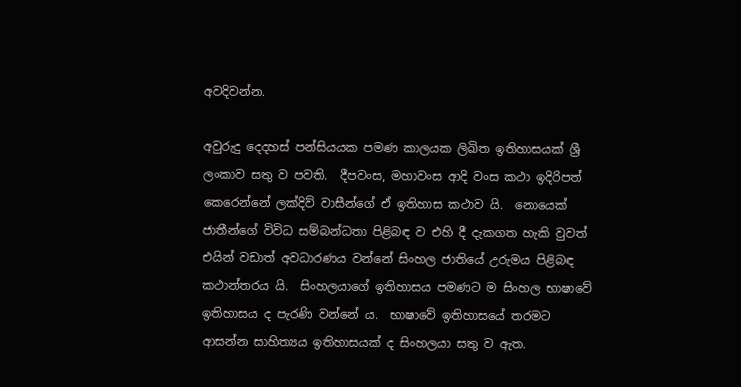අවදිවන්න.

අවුරුදු දෙදහස් පන්සියයක පමණ කාලයක ලිඛිත ඉතිහාසයක් ශ්‍රී ලංකාව සතු ව පවති.  දීපවංස, මහාවංස ආදි වංස කථා ඉදිරිපත් කෙරෙන්නේ ලක්දිව් වාසීන්ගේ ඒ ඉතිහාස කථාව යි.  නොයෙක් ජාතීන්ගේ විවිධ සම්බන්ධතා පිළිබඳ ව එහි දී දැකගත හැකි වුවත් එයින් වඩාත් අවධාරණය වන්නේ සිංහල ජාතියේ උරුමය පිළිබඳ කථාන්තරය යි.  සිංහලයාගේ ඉතිහාසය පමණට ම සිංහල භාෂාවේ ඉතිහාසය ද පැරණි වන්නේ ය.  භාෂාවේ ඉතිහාසයේ තරමට ආසන්න සාහිත්‍යය ඉතිහාසයක් ද සිංහලයා සතු ව ඇත.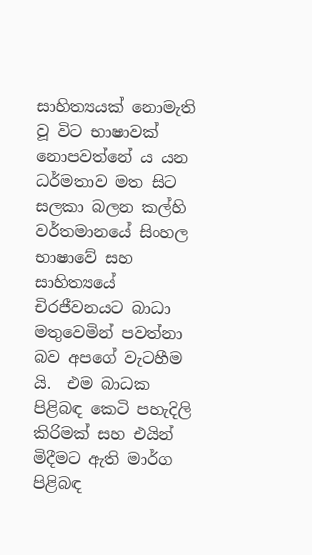සාහිත්‍යයක් නොමැති වූ විට භාෂාවක් නොපවත්නේ ය යන ධර්මතාව මත සිට සලකා බලන කල්හි වර්තමානයේ සිංහල භාෂාවේ සහ සාහිත්‍යයේ චිරජීවනයට බාධා මතුවෙමින් පවත්නා බව අපගේ වැටහීම යි.  එම බාධක පිළිබඳ කෙටි පහැදිලි කිරිමක් සහ එයින් මිදීමට ඇති මාර්ග පිළිබඳ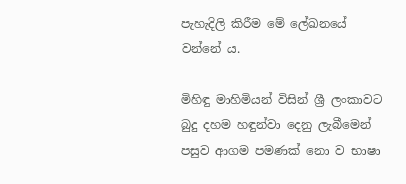පැහැදිලි කිරීම මේ ලේඛනයේ වන්නේ ය.

මිහිඳු මාහිමියන් විසින් ශ්‍රී ලංකාවට බුදු දහම හඳුන්වා දෙනු ලැබීමෙන් පසුව ආගම පමණක් නො ව භාෂා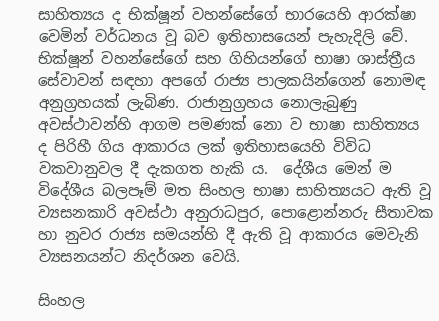සාහිත්‍යය ද භික්ෂූන් වහන්සේගේ භාරයෙහි ආරක්ෂා වෙමින් වර්ධනය වූ බව ඉතිහාසයෙන් පැහැදිලි වේ.  භික්ෂූන් වහන්සේගේ සහ ගිහියන්ගේ භාෂා ශාස්ත්‍රීය සේවාවන් සඳහා අපගේ රාජ්‍ය පාලකයින්ගෙන් නොමඳ අනුග්‍රහයක් ලැබිණ. රාජානුග්‍රහය නොලැබුණු අවස්ථාවන්හි ආගම පමණක් නො ව භාෂා සාහිත්‍යය ද පිරිහී ගිය ආකාරය ලක් ඉතිහාසයෙහි විවිධ වකවානුවල දී දැකගත හැකි ය.  දේශීය මෙන් ම විදේශීය බලපෑම් මත සිංහල භාෂා සාහිත්‍යයට ඇති වූ ව්‍යසනකාරි අවස්ථා අනුරාධපුර, පොළොන්නරු සීතාවක හා නුවර රාජ්‍ය සමයන්හි දී ඇති වූ ආකාරය මෙවැනි ව්‍යසනයන්ට නිදර්ශන වෙයි.

සිංහල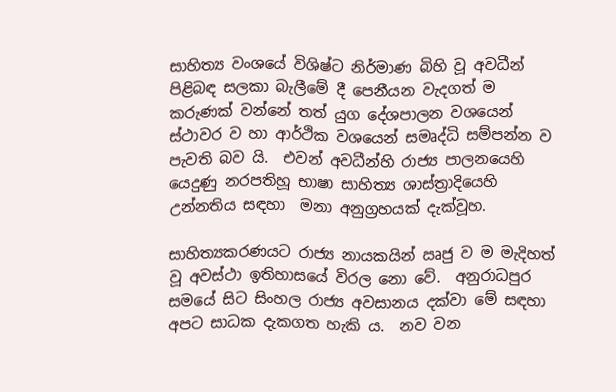සාහිත්‍ය වංශයේ විශිෂ්ට නිර්මාණ බිහි වූ අවධීන් පිළිබඳ සලකා බැලීමේ දී පෙනීයන වැදගත් ම කරුණක් වන්නේ තත් යුග දේශපාලන වශයෙන් ස්ථාවර ව හා ආර්ථික වශයෙන් සමෘද්ධි සම්පන්න ව පැවති බව යි.  එවන් අවධීන්හි රාජ්‍ය පාලනයෙහි යෙදුණු නරපතිහූ භාෂා සාහිත්‍ය ශාස්ත්‍රාදියෙහි උන්නතිය සඳහා  මනා අනුග්‍රහයක් දැක්වූහ.

සාහිත්‍යකරණයට රාජ්‍ය නායකයින් ඍජු ව ම මැදිහත් වූ අවස්ථා ඉතිහාසයේ විරල නො වේ.  අනුරාධපුර සමයේ සිට සිංහල රාජ්‍ය අවසානය දක්වා මේ සඳහා අපට සාධක දැකගත හැකි ය.  නව වන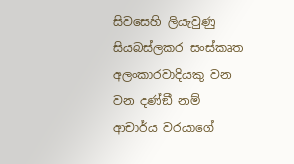සිවසෙහි ලියැවුණු සියබස්ලකර සංස්කෘත අලංකාරවාදියකු වන වන දණ්ඞී නම් ආචාර්ය වරයාගේ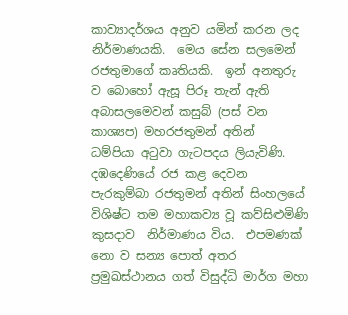කාව්‍යාදර්ශය අනුව යමින් කරන ලද නිර්මාණයකි.  මෙය සේන සලමෙන් රජතුමාගේ කෘතියකි.  ඉන් අනතුරු ව බොහෝ ඇසූ පිරූ තැන් ඇති අබාසලමෙවන් කසුබ් (පස් වන කාශ්‍යප) මහරජතුමන් අතින්  ධම්පියා අටුවා ගැටපදය ලියැවිණි.  දඹදෙණියේ රජ කළ දෙවන පැරකුම්බා රජතුමන් අතින් සිංහලයේ විශිෂ්ට තම මහාකව්‍ය වූ කව්සිළුමිණි කුසදාව  නිර්මාණය විය.  එපමණක් නො ව සන්‍ය පොත් අතර ප්‍රමුඛස්ථානය ගත් විසුද්ධි මාර්ග මහා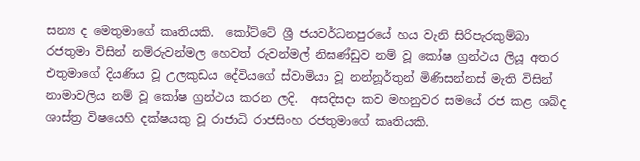සන්‍ය ද මෙතුමාගේ කෘතියකි.  කෝට්ටේ ශ්‍රී ජයවර්ධනපුරයේ හය වැනි සිරිපැරකුම්බා රජතුමා විසින් නම්රුවන්මල හෙවත් රුවන්මල් නිඝණ්ඩුව නම් වූ කෝෂ ග්‍රන්ථය ලියූ අතර එතුමාගේ දියණිය වූ උලකුඩය දේවියගේ ස්වාමියා වූ නන්නූර්තුන් මිණිසන්නස් මැති විසින් නාමාවලිය නම් වූ කෝෂ ග්‍රන්ථය කරන ලදි.  අසදිසදා කව මහනුවර සමයේ රජ කළ ශබ්ද ශාස්ත්‍ර විෂයෙහි දක්ෂයකු වූ රාජාධි රාජසිංහ රජතුමාගේ කෘතියකි.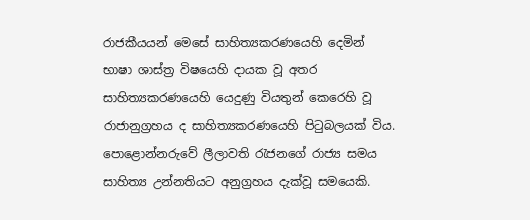රාජකීයයන් මෙසේ සාහිත්‍යකරණයෙහි දෙමින් භාෂා ශාස්ත්‍ර විෂයෙහි දායක වූ අතර සාහිත්‍යකරණයෙහි යෙදුණු වියතුන් කෙරෙහි වූ රාජානුග්‍රහය ද සාහිත්‍යකරණයෙහි පිටුබලයක් විය.  පොළොන්නරුවේ ලීලාවති රැජනගේ රාජ්‍ය සමය සාහිත්‍ය උන්නතියට අනුග්‍රහය දැක්වූ සමයෙකි.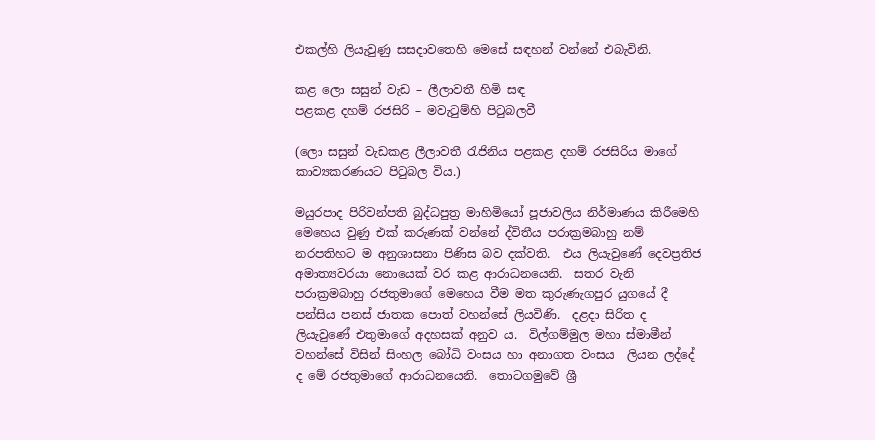එකල්හි ලියැවුණු සසදාවතෙහි මෙසේ සඳහන් වන්නේ එබැවිනි.

කළ ලො සසුන් වැඩ – ලීලාවතී හිමි සඳ
පළකළ දහම් රජසිරි – මවැටුම්හි පිටුබලවී

(ලො සසුන් වැඩකළ ලීලාවතී රැජිනිය පළකළ දහම් රජසිරිය මාගේ කාව්‍යකරණයට පිටුබල විය.)

මයුරපාද පිරිවන්පති බුද්ධපුත්‍ර මාහිමියෝ පූජාවලිය නිර්මාණය කිරීමෙහි මෙහෙය වුණු එක් කරුණක් වන්නේ ද්විතීය පරාක්‍රමබාහු නම් නරපතිහට ම අනුශාසනා පිණිස බව දක්වති.  එය ලියැවුණේ දෙවප්‍රතිජ අමාත්‍යවරයා නොයෙක් වර කළ ආරාධනයෙනි.  සතර වැනි පරාක්‍රමබාහු රජතුමාගේ මෙහෙය වීම මත කුරුණැගපුර යුගයේ දී පන්සිය පනස් ජාතක පොත් වහන්සේ ලියවිණි.  දළදා සිරිත ද ලියැවුණේ එතුමාගේ අදහසක් අනුව ය.  විල්ගම්මුල මහා ස්මාමීන් වහන්සේ විසින් සිංහල බෝධි වංසය හා අනාගත වංසය  ලියන ලද්දේ ද මේ රජතුමාගේ ආරාධනයෙනි.  තොටගමුවේ ශ්‍රී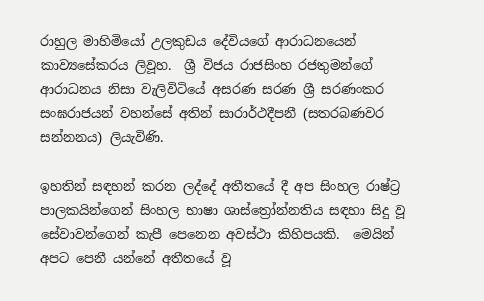රාහුල මාහිමියෝ උලකුඩය දේවියගේ ආරාධනයෙන් කාව්‍යසේකරය ලිවූහ.  ශ්‍රී විජය රාජසිංහ රජතුමන්ගේ ආරාධනය නිසා වැලිවිටියේ අසරණ සරණ ශ්‍රී සරණංකර සංඝරාජයන් වහන්සේ අතින් සාරාර්ථදීපනී (සතරබණවර සන්නනය) ලියැවිණි.

ඉහතින් සඳහන් කරන ලද්දේ අතීතයේ දී අප සිංහල රාෂ්ට්‍ර පාලකයින්ගෙන් සිංහල භාෂා ශාස්ත්‍රෝන්නතිය සඳහා සිදු වූ සේවාවන්ගෙන් කැපී පෙනෙන අවස්ථා කිහිපයකි.  මෙයින් අපට පෙනී යන්නේ අතීතයේ වූ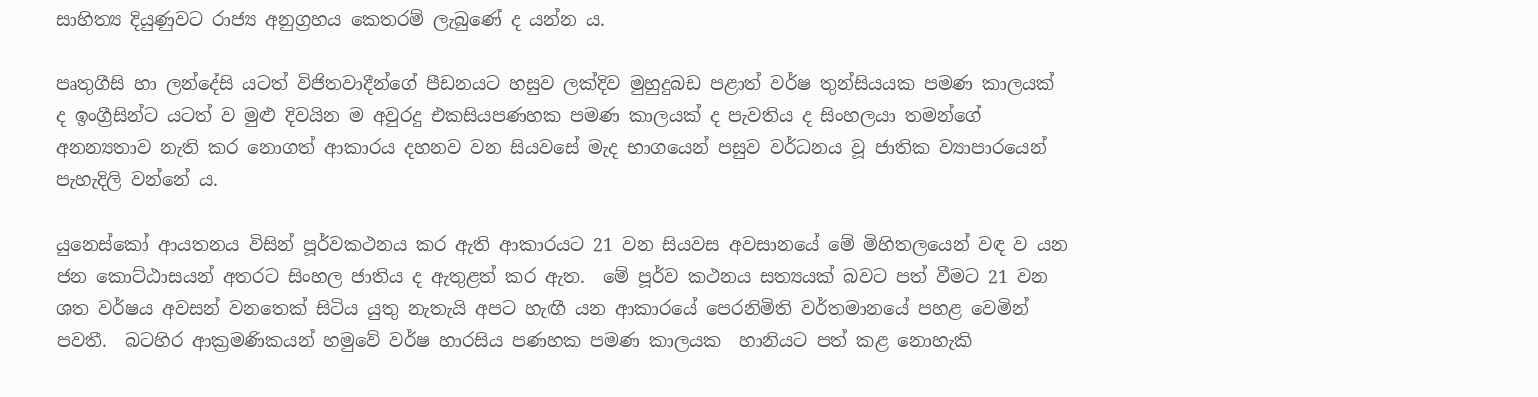සාහිත්‍ය දියුණුවට රාජ්‍ය අනුග්‍රහය කෙතරම් ලැබුණේ ද යන්න ය.

පෘතුගීසි හා ලන්දේසි යටත් විජිතවාදීන්ගේ පීඩනයට හසුව ලක්දිව මුහුදුබඩ පළාත් වර්ෂ තුන්සියයක පමණ කාලයක් ද ඉංග්‍රීසින්ට යටත් ව මුළු දිවයින ම අවුරදු එකසියපණහක පමණ කාලයක් ද පැවතිය ද සිංහලයා තමන්ගේ අනන්‍යතාව නැති කර නොගත් ආකාරය දහනව වන සියවසේ මැද භාගයෙන් පසුව වර්ධනය වූ ජාතික ව්‍යාපාරයෙන් පැහැදිලි වන්නේ ය.

යුනෙස්කෝ ආයතනය විසින් පූර්වකථනය කර ඇති ආකාරයට 21 වන සියවස අවසානයේ මේ මිහිතලයෙන් වඳ ව යන ජන කොට්ඨාසයන් අතරට සිංහල ජාතිය ද ඇතුළත් කර ඇත.  මේ පූර්ව කථනය සත්‍යයක් බවට පත් වීමට 21 වන ශත වර්ෂය අවසන් වනතෙක් සිටිය යුතු නැතැයි අපට හැඟී යන ආකාරයේ පෙරනිමිති වර්තමානයේ පහළ වෙමින් පවතී.  බටහිර ආක්‍රමණිකයන් හමුවේ වර්ෂ හාරසිය පණහක පමණ කාලයක  හානියට පත් කළ නොහැකි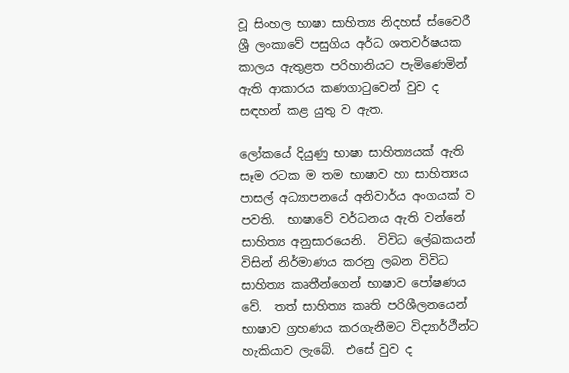වූ සිංහල භාෂා සාහිත්‍ය නිදහස් ස්වෛරී ශ්‍රී ලංකාවේ පසුගිය අර්ධ ශතවර්ෂයක කාලය ඇතුළත පරිහානියට පැමිණෙමින් ඇති ආකාරය කණගාටුවෙන් වුව ද සඳහන් කළ යුතු ව ඇත.

ලෝකයේ දියුණු භාෂා සාහිත්‍යයක් ඇති සෑම රටක ම තම භාෂාව හා සාහිත්‍යය පාසල් අධ්‍යාපනයේ අනිවාර්ය අංගයක් ව පවති.  භාෂාවේ වර්ධනය ඇති වන්නේ සාහිත්‍ය අනුසාරයෙනි.  විවිධ ලේඛකයන් විසින් නිර්මාණය කරනු ලබන විවිධ සාහිත්‍ය කෘතීන්ගෙන් භාෂාව පෝෂණය වේ.  තත් සාහිත්‍ය කෘති පරිශීලනයෙන් භාෂාව ග්‍රහණය කරගැනීමට විද්‍යාර්ථීන්ට හැකියාව ලැබේ.  එසේ වුව ද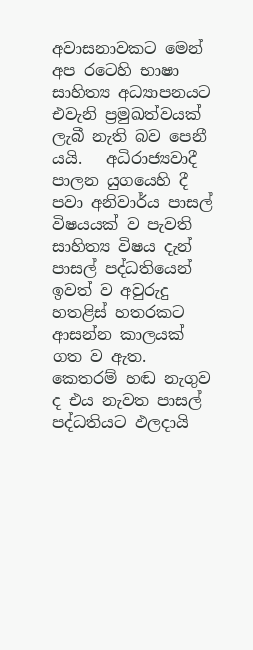අවාසනාවකට මෙන් අප රටෙහි භාෂා සාහිත්‍ය අධ්‍යාපනයට එවැනි ප්‍රමුඛත්වයක් ලැබී නැති බව පෙනී යයි.   අධිරාජ්‍යවාදී පාලන යුගයෙහි දී පවා අනිවාර්ය පාසල් විෂයයක් ව පැවති සාහිත්‍ය විෂය දැන් පාසල් පද්ධතියෙන් ඉවත් ව අවුරුදු හතළිස් හතරකට ආසන්න කාලයක් ගත ව ඇත.  කෙතරම් හඬ නැගුව ද එය නැවත පාසල් පද්ධතියට ඵලදායි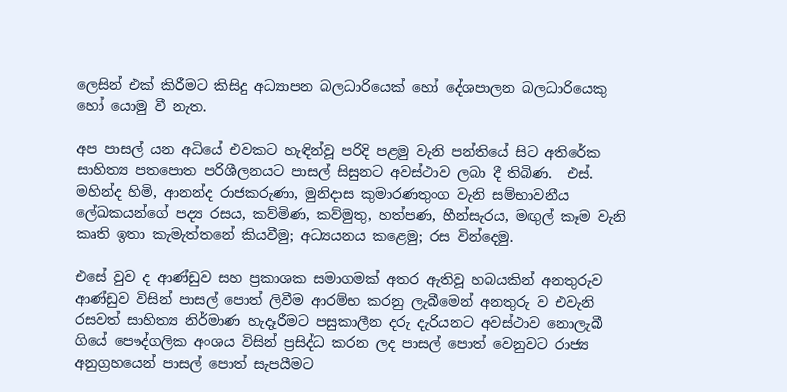ලෙසින් එක් කිරීමට කිසිදු අධ්‍යාපන බලධාරියෙක් හෝ දේශපාලන බලධාරියෙකු හෝ යොමු වී නැත.

අප පාසල් යන අධියේ එවකට හැඳින්වූ පරිදි පළමු වැනි පන්තියේ සිට අතිරේක සාහිත්‍ය පතපොත පරිශීලනයට පාසල් සිසුනට අවස්ථාව ලබා දී තිබිණ.  එස්. මහින්ද හිමි, ආනන්ද රාජකරුණා, මුනිදාස කුමාරණතුංග වැනි සම්භාවනීය ලේඛකයන්ගේ පද්‍ය රසය, කව්මිණ, කව්මුතු, හත්පණ, හීන්සැරය, මඟුල් කෑම වැනි කෘති ඉතා කැමැත්තනේ කියවීමු; අධ්‍යයනය කළෙමු; රස වින්දෙමු.

එසේ වුව ද ආණ්ඩුව සහ ප්‍රකාශක සමාගමක් අතර ඇතිවූ හබයකින් අනතුරුව ආණ්ඩුව විසින් පාසල් පොත් ලිවීම ආරම්භ කරනු ලැබීමෙන් අනතුරු ව එවැනි රසවත් සාහිත්‍ය නිර්මාණ හැදෑරීමට පසුකාලීන දරු දැරියනට අවස්ථාව නොලැබී ගියේ පෞද්ගලික අංශය විසින් ප්‍රසිද්ධ කරන ලද පාසල් පොත් වෙනුවට රාජ්‍ය අනුග්‍රහයෙන් පාසල් පොත් සැපයීමට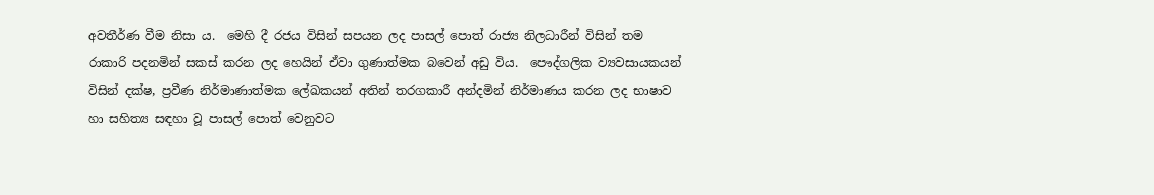අවතීර්ණ වීම නිසා ය.  මෙහි දී රජය විසින් සපයන ලද පාසල් පොත් රාජ්‍ය නිලධාරීන් විසින් තම රාකාරි පදනමින් සකස් කරන ලද හෙයින් ඒවා ගුණාත්මක බවෙන් අඩු විය.  පෞද්ගලික ව්‍යවසායකයන් විසින් දක්ෂ, ප්‍රවීණ නිර්මාණාත්මක ලේඛකයන් අතින් තරගකාරී අන්දමින් නිර්මාණය කරන ලද භාෂාව හා සහිත්‍ය සඳහා වූ පාසල් පොත් වෙනුවට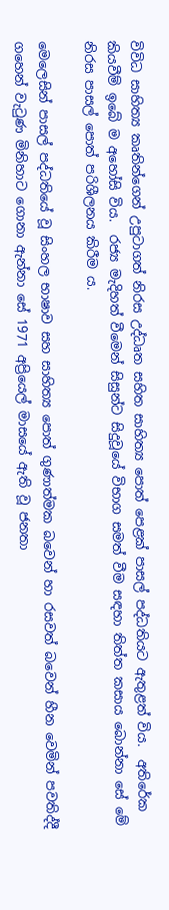විවිධ සාහිත්‍ය කෘතින්ගෙන් උපුටාගත් නිරස උද්ධෘත සහිත සාහිත්‍ය පොත් පෙළක් පාසල් පද්ධතියට ඇතුළත් විය.  අතිරේක කියවීම් ඉබේ ම අහෝසි විය.  රජ්‍ය මැදිහත් වීමෙන් සිසුන්ට සිදුවූයේ විභාග සමත් වීම සඳහා තිත්ත කසාය බොන්නා සේ මේ නිරස පාසල් පොත් පරිශීලනය කිරීම ය.

මෙලෙසින් පාසල් පද්ධතියේ වූ සිංහල භාෂාව සහ සාහිත්‍ය පොත් ගුණාත්මක බවෙන් හා රසවත් බවෙන් හීන වෙමින් පවතිද්දී ගහෙන් වැටුණ මිනිහාට ගොනා ඇන්නා සේ 1971 අප්‍රියෙල් මාසයේ ඇති වූ ජනතා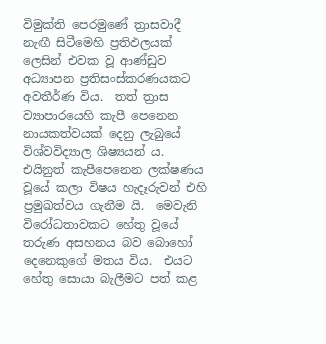විමුක්ති පෙරමුණේ ත්‍රාසවාදී නැඟී සිටීමෙහි ප්‍රතිඵලයක් ලෙසින් එවක වූ ආණ්ඩුව අධ්‍යාපන ප්‍රතිසංස්කරණයකට අවතීර්ණ විය.  තත් ත්‍රාස ව්‍යාපාරයෙහි කැපී පෙනෙන නායකත්වයක් දෙනු ලැබුයේ විශ්වවිද්‍යාල ශිෂ්‍යයන් ය.  එයිනුත් කැපීපෙනෙන ලක්ෂණය වූයේ කලා විෂය හැදෑරුවන් එහි ප්‍රමුඛත්වය ගැනීම යි.  මෙවැනි විරෝධතාවකට හේතු වූයේ තරුණ අසහනය බව බොහෝ දෙනෙකුගේ මතය විය.  එයට හේතු සොයා බැලීමට පත් කළ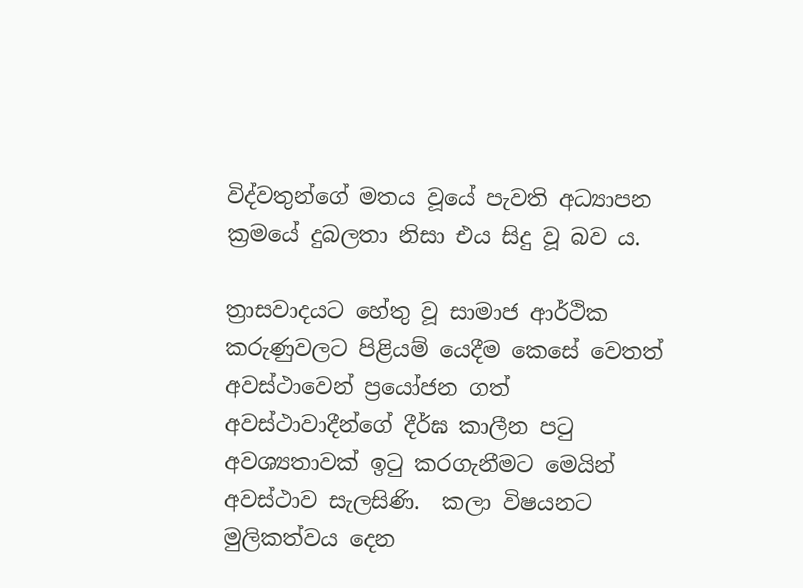විද්වතුන්ගේ මතය වූයේ පැවති අධ්‍යාපන ක්‍රමයේ දුබලතා නිසා එය සිදු වූ බව ය.

ත්‍රාසවාදයට හේතු වූ සාමාජ ආර්ථික කරුණුවලට පිළියම් යෙදීම කෙසේ වෙතත් අවස්ථාවෙන් ප්‍රයෝජන ගත් අවස්ථාවාදීන්ගේ දීර්ඝ කාලීන පටු අවශ්‍යතාවක් ඉටු කරගැනීමට මෙයින් අවස්ථාව සැලසිණි.  කලා විෂයනට මුලිකත්වය දෙන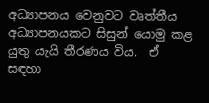අධ්‍යාපනය වෙනුවට වෘත්තීය අධ්‍යාපනයකට සිසුන් යොමු කළ යුතු යැයි තීරණය විය.  ඒ සඳහා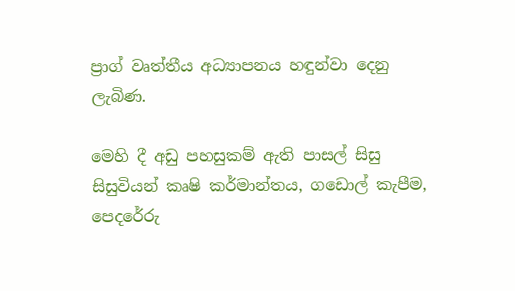ප්‍රාග් වෘත්තීය අධ්‍යාපනය හඳුන්වා දෙනු ලැබිණ.

මෙහි දී අඩු පහසුකම් ඇති පාසල් සිසු සිසුවියන් කෘෂි කර්මාන්තය, ගඩොල් කැපීම, පෙදරේරු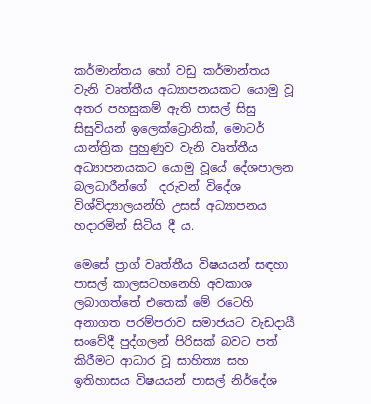කර්මාන්තය හෝ වඩු කර්මාන්තය වැනි වෘත්තීය අධ්‍යාපනයකට යොමු වූ අතර පහසුකම් ඇති පාසල් සිසු සිසුවියන් ඉලෙක්ට්‍රොනික්, මොටර් යාන්ත්‍රික පුහුණුව වැනි වෘත්තීය අධ්‍යාපනයකට යොමු වූයේ දේශපාලන බලධාරීන්ගේ  දරුවන් විදේශ විශ්විද්‍යාලයන්හි උසස් අධ්‍යාපනය හදාරමින් සිටිය දී ය.

මෙසේ ප්‍රාග් වෘත්තීය විෂයයන් සඳහා පාසල් කාලසටහනෙහි අවකාශ ලබාගත්තේ එතෙක් මේ රටෙහි අනාගත පරම්පරාව සමාජයට වැඩදායී සංවේදී පුද්ගලන් පිරිසක් බවට පත් කිරීමට ආධාර වූ සාහිත්‍ය සහ ඉතිහාසය විෂයයන් පාසල් නිර්දේශ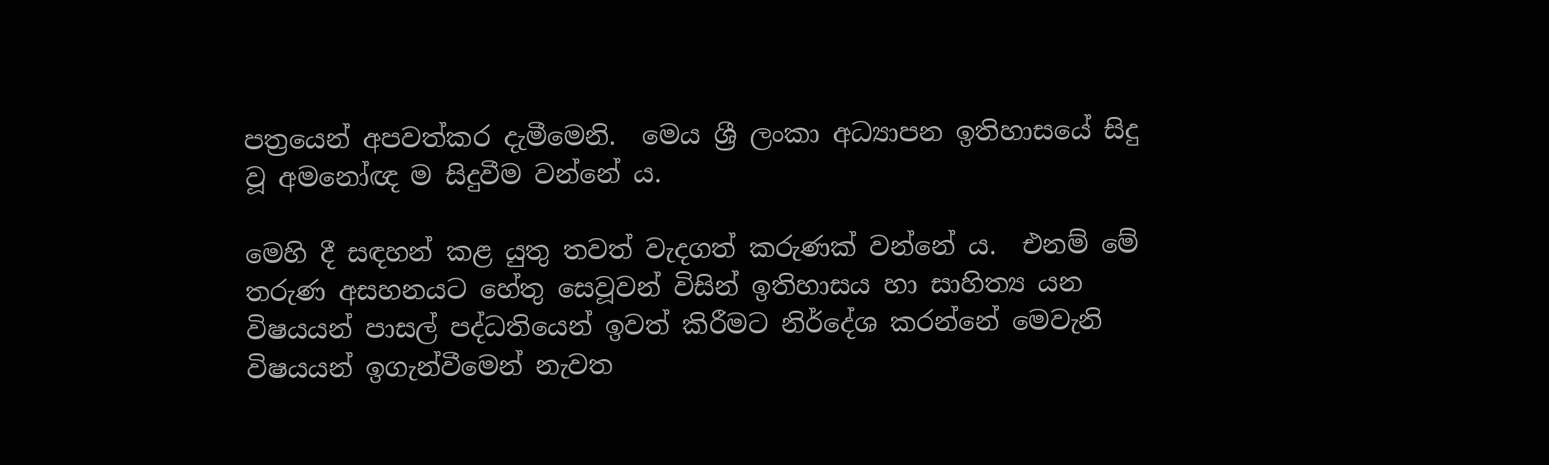පත්‍රයෙන් අපවත්කර දැමීමෙනි.  මෙය ශ්‍රී ලංකා අධ්‍යාපන ඉතිහාසයේ සිදු වූ අමනෝඥ ම සිදුවීම වන්නේ ය.

මෙහි දී සඳහන් කළ යුතු තවත් වැදගත් කරුණක් වන්නේ ය.  එනම් මේ තරුණ අසහනයට හේතු සෙවූවන් විසින් ඉතිහාසය හා සාහිත්‍ය යන විෂයයන් පාසල් පද්ධතියෙන් ඉවත් කිරීමට නිර්දේශ කරන්නේ මෙවැනි විෂයයන් ඉගැන්වීමෙන් නැවත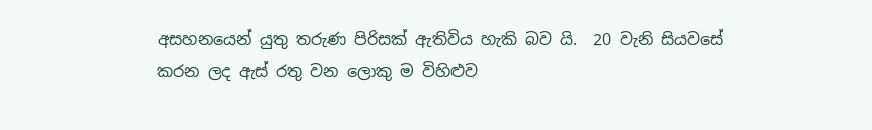අසහනයෙන් යුතු තරුණ පිරිසක් ඇතිවිය හැකි බව යි.  20 වැනි සියවසේ කරන ලද ඇස් රතු වන ලොකු ම විහිළුව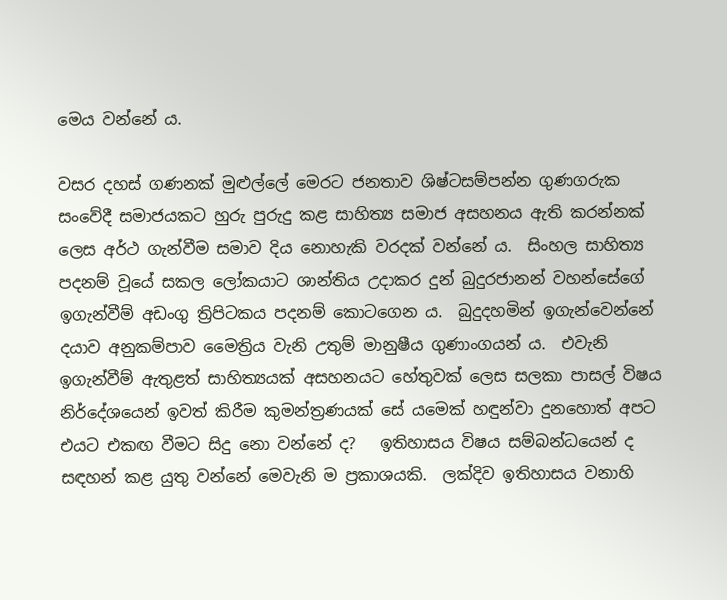මෙය වන්නේ ය.

වසර දහස් ගණනක් මුළුල්ලේ මෙරට ජනතාව ශිෂ්ටසම්පන්න ගුණගරුක සංවේදී සමාජයකට හුරු පුරුදු කළ සාහිත්‍ය සමාජ අසහනය ඇති කරන්නක් ලෙස අර්ථ ගැන්වීම සමාව දිය නොහැකි වරදක් වන්නේ ය.  සිංහල සාහිත්‍ය පදනම් වූයේ සකල ලෝකයාට ශාන්තිය උදාකර දුන් බුදුරජානන් වහන්සේගේ ඉගැන්වීම් අඩංගු ත්‍රිපිටකය පදනම් කොටගෙන ය.  බුදුදහමින් ඉගැන්වෙන්නේ දයාව අනුකම්පාව මෛත්‍රිය වැනි උතුම් මානුෂීය ගුණාංගයන් ය.  එවැනි ඉගැන්වීම් ඇතුළත් සාහිත්‍යයක් අසහනයට හේතුවක් ලෙස සලකා පාසල් විෂය නිර්දේශයෙන් ඉවත් කිරීම කුමන්ත්‍රණයක් සේ යමෙක් හඳුන්වා දුනහොත් අපට එයට එකඟ වීමට සිදු නො වන්නේ ද?   ඉතිහාසය විෂය සම්බන්ධයෙන් ද සඳහන් කළ යුතු වන්නේ මෙවැනි ම ප්‍රකාශයකි.  ලක්දිව ඉතිහාසය වනාහි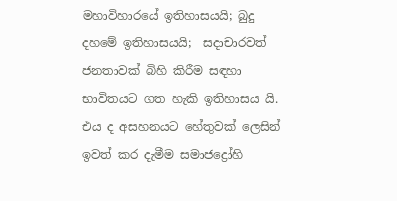මහාවිහාරයේ ඉතිහාසයයි; බුදු දහමේ ඉතිහාසයයි;  සදාචාරවත් ජනතාවක් බිහි කිරීම සඳහා භාවිතයට ගත හැකි ඉතිහාසය යි.  එය ද අසහනයට හේතුවක් ලෙසින් ඉවත් කර දැමීම සමාජද්‍රෝහි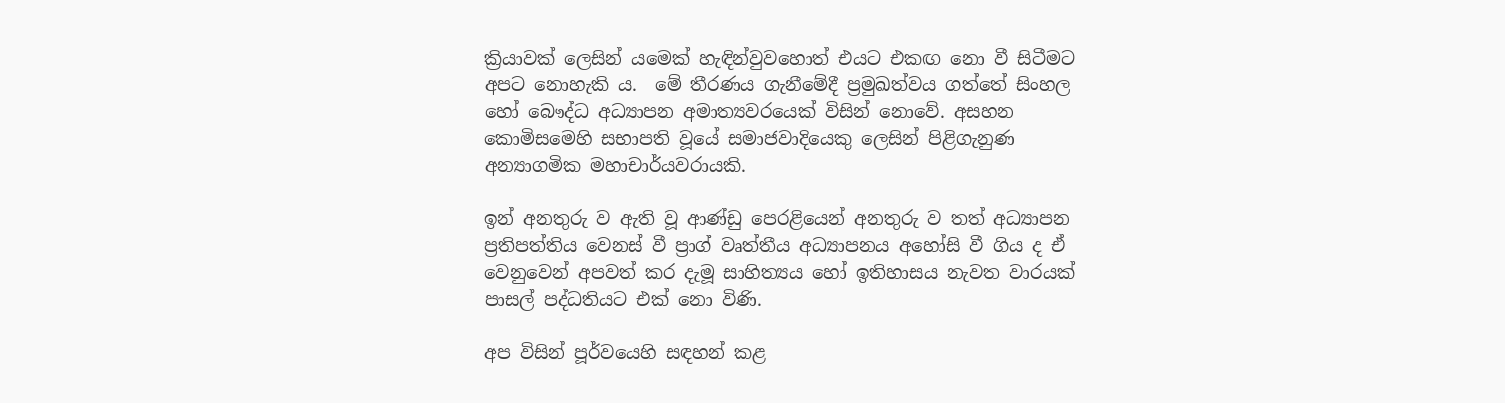ක්‍රියාවක් ලෙසින් යමෙක් හැඳින්වුවහොත් එයට එකඟ නො වී සිටීමට අපට නොහැකි ය.  මේ තීරණය ගැනීමේදී ප්‍රමුඛත්වය ගත්තේ සිංහල හෝ බෞද්ධ අධ්‍යාපන අමාත්‍යවරයෙක් විසින් නොවේ. අසහන කොමිසමෙහි සභාපති වූයේ සමාජවාදියෙකු ලෙසින් පිළිගැනුණ අන්‍යාගමික මහාචාර්යවරායකි.

ඉන් අනතුරු ව ඇති වූ ආණ්ඩු පෙරළියෙන් අනතුරු ව තත් අධ්‍යාපන ප්‍රතිපත්තිය වෙනස් වී ප්‍රාග් වෘත්තීය අධ්‍යාපනය අහෝසි වී ගිය ද ඒ වෙනුවෙන් අපවත් කර දැමූ සාහිත්‍යය හෝ ඉතිහාසය නැවත වාරයක් පාසල් පද්ධතියට එක් නො විණි.

අප විසින් පූර්වයෙහි සඳහන් කළ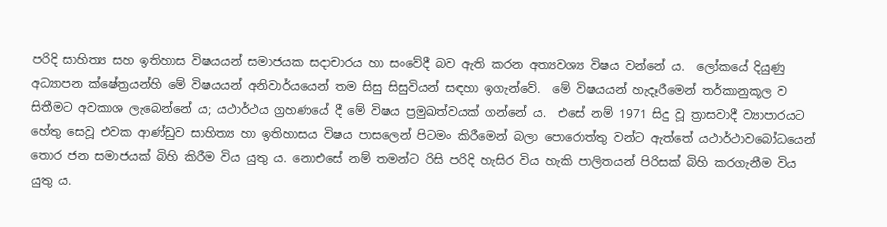පරිදි සාහිත්‍ය සහ ඉතිහාස විෂයයන් සමාජයක සදාචාරය හා සංවේදී බව ඇති කරන අත්‍යවශ්‍ය විෂය වන්නේ ය.  ලෝකයේ දියුණු අධ්‍යාපන ක්ෂේත්‍රයන්හි මේ විෂයයන් අනිවාර්යයෙන් තම සිසු සිසුවියන් සඳහා ඉගැන්වේ.  මේ විෂයයන් හැදෑරීමෙන් තර්කානුකූල ව සිතීමට අවකාශ ලැබෙන්නේ ය; යථාර්ථය ග්‍රහණයේ දී මේ විෂය ප්‍රමුඛත්වයක් ගන්නේ ය.  එසේ නම් 1971 සිදු වූ ත්‍රාසවාදී ව්‍යාපාරයට හේතු සෙවූ එවක ආණ්ඩුව සාහිත්‍ය හා ඉතිහාසය විෂය පාසලෙන් පිටමං කිරීමෙන් බලා පොරොත්තු වන්ට ඇත්තේ යථාර්ථාවබෝධයෙන් තොර ජන සමාජයක් බිහි කිරීම විය යුතු ය. නොඑසේ නම් තමන්ට රිසි පරිදි හැසිර විය හැකි පාලිතයන් පිරිසක් බිහි කරගැනීම විය යුතු ය.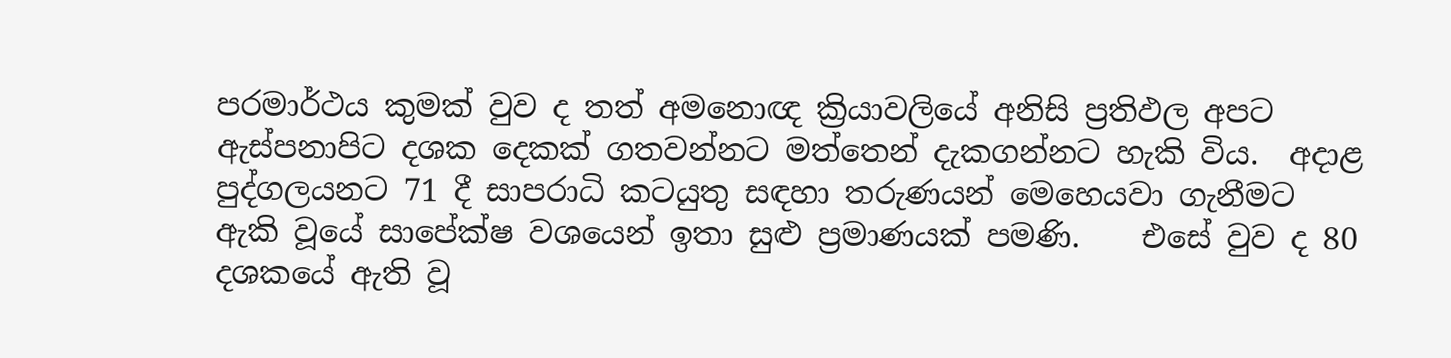පරමාර්ථය කුමක් වුව ද තත් අමනොඥ ක්‍රියාවලියේ අනිසි ප්‍රතිඵල අපට ඇස්පනාපිට දශක දෙකක් ගතවන්නට මත්තෙන් දැකගන්නට හැකි විය.  අදාළ පුද්ගලයනට 71 දී සාපරාධි කටයුතු සඳහා තරුණයන් මෙහෙයවා ගැනීමට ඇකි වූයේ සාපේක්ෂ වශයෙන් ඉතා සුළු ප්‍රමාණයක් පමණි.    එසේ වුව ද 80 දශකයේ ඇති වූ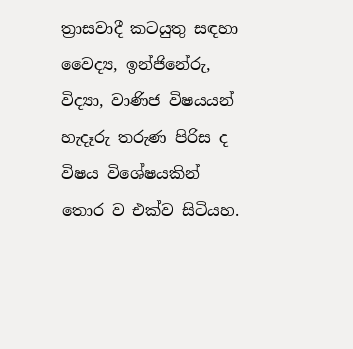ත්‍රාසවාදී කටයුතු සඳහා වෛද්‍ය, ඉන්ජිනේරු, විද්‍යා, වාණිජ විෂයයන් හැදෑරු තරුණ පිරිස ද විෂය විශේෂයකින් තොර ව එක්ව සිටියහ.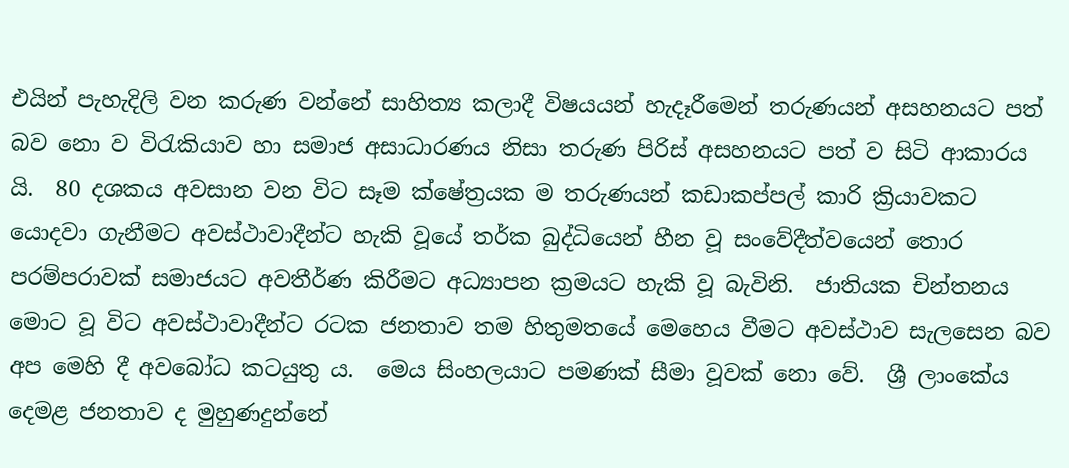එයින් පැහැදිලි වන කරුණ වන්නේ සාහිත්‍ය කලාදී විෂයයන් හැදෑරීමෙන් තරුණයන් අසහනයට පත් බව නො ව විරැකියාව හා සමාජ අසාධාරණය නිසා තරුණ පිරිස් අසහනයට පත් ව සිටි ආකාරය යි.  80 දශකය අවසාන වන විට සෑම ක්ෂේත්‍රයක ම තරුණයන් කඩාකප්පල් කාරි ක්‍රියාවකට යොදවා ගැනීමට අවස්ථාවාදීන්ට හැකි වූයේ තර්ක බුද්ධියෙන් හීන වූ සංවේදීත්වයෙන් තොර පරම්පරාවක් සමාජයට අවතීර්ණ කිරීමට අධ්‍යාපන ක්‍රමයට හැකි වූ බැවිනි.  ජාතියක චින්තනය මොට වූ විට අවස්ථාවාදීන්ට රටක ජනතාව තම හිතුමතයේ මෙහෙය වීමට අවස්ථාව සැලසෙන බව අප මෙහි දී අවබෝධ කටයුතු ය.  මෙය සිංහලයාට පමණක් සීමා වූවක් නො වේ.  ශ්‍රී ලාංකේය දෙමළ ජනතාව ද මුහුණදුන්නේ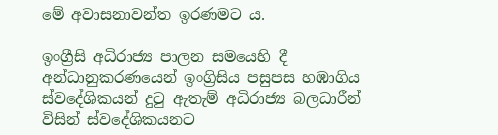මේ අවාසනාවන්ත ඉරණමට ය.

ඉංග්‍රීසි අධිරාජ්‍ය පාලන සමයෙහි දී අන්ධානුකරණයෙන් ඉංග්‍රිසිය පසුපස හඹාගිය ස්වදේශිකයන් දුටු ඇතැම් අධිරාජ්‍ය බලධාරීන් විසින් ස්වදේශිකයනට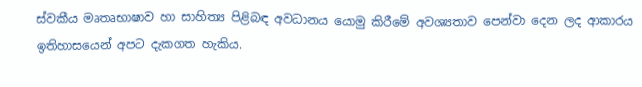ස්වකීය මෘතෘභාෂාව හා සාහිත්‍ය පිළිබඳ අවධානය යොමු කිරීමේ අවශ්‍යතාව පෙන්වා දෙන ලද ආකාරය ඉතිහාසයෙන් අපට දැකගත හැකිය.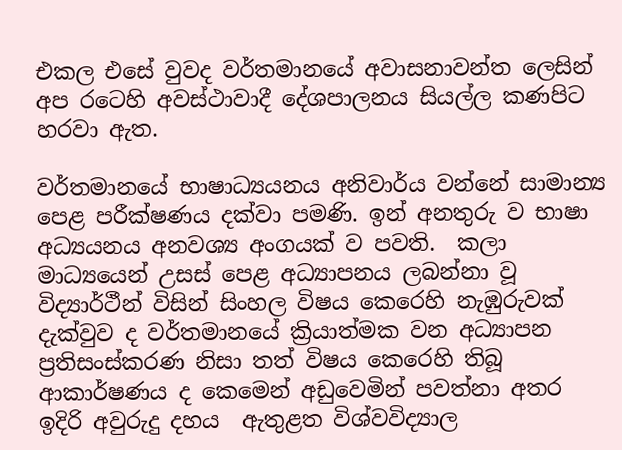එකල එසේ වුවද වර්තමානයේ අවාසනාවන්ත ලෙසින් අප රටෙහි අවස්ථාවාදී දේශපාලනය සියල්ල කණපිට හරවා ඇත.

වර්තමානයේ භාෂාධ්‍යයනය අනිවාර්ය වන්නේ සාමාන්‍ය පෙළ පරීක්ෂණය දක්වා පමණි. ඉන් අනතුරු ව භාෂා අධ්‍යයනය අනවශ්‍ය අංගයක් ව පවති.  කලා මාධ්‍යයෙන් උසස් පෙළ අධ්‍යාපනය ලබන්නා වූ විද්‍යාර්ථීන් විසින් සිංහල විෂය කෙරෙහි නැඹුරුවක් දැක්වුව ද වර්තමානයේ ක්‍රියාත්මක වන අධ්‍යාපන ප්‍රතිසංස්කරණ නිසා තත් විෂය කෙරෙහි තිබූ ආකාර්ෂණය ද කෙමෙන් අඩුවෙමින් පවත්නා අතර ඉදිරි අවුරුදු දහය  ඇතුළත විශ්වවිද්‍යාල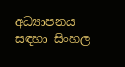අධ්‍යාපනය සඳහා සිංහල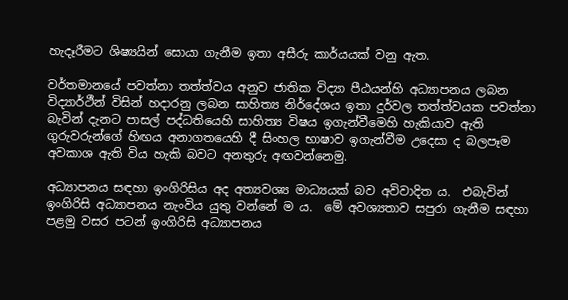හැදෑරීමට ශිෂ්‍යයින් සොයා ගැනීම ඉතා අසීරු කාර්යයක් වනු ඇත.

වර්තමානයේ පවත්නා තත්ත්වය අනුව ජාතික විද්‍යා පීඨයන්හි අධ්‍යාපනය ලබන විද්‍යාර්ථීන් විසින් හදාරනු ලබන සාහිත්‍ය නිර්දේශය ඉතා දුර්වල තත්ත්වයක පවත්නා බැවින් දැනට පාසල් පද්ධතියෙහි සාහිත්‍ය විෂය ඉගැන්වීමෙහි හැකියාව ඇති ගුරුවරුන්ගේ හිඟය අනාගතයෙහි දී සිංහල භාෂාව ඉගැන්වීම උදෙසා ද බලපෑම අවකාශ ඇති විය හැකි බවට අනතුරු අඟවන්නෙමු.

අධ්‍යාපනය සඳහා ඉංගිරිසිය අද අත්‍යවශ්‍ය මාධ්‍යයක් බව අවිවාදිත ය.  එබැවින් ඉංගිරිසි අධ්‍යාපනය නැංවිය යුතු වන්නේ ම ය.  මේ අවශ්‍යතාව සපුරා ගැනීම සඳහා පළමු වසර පටන් ඉංගිරිසි අධ්‍යාපනය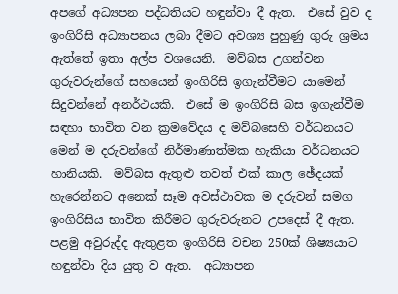අපගේ අධ්‍යපන පද්ධතියට හඳුන්වා දී ඇත.  එසේ වුව ද ඉංගිරිසි අධ්‍යාපනය ලබා දීමට අවශ්‍ය පුහුණු ගුරු ශ්‍රමය ඇත්තේ ඉතා අල්ප වශයෙනි.  මව්බස උගන්වන ගුරුවරුන්ගේ සහයෙන් ඉංගිරිසි ඉගැන්වීමට යාමෙන් සිදුවන්නේ අනර්ථයකි.  එසේ ම ඉංගිරිසි බස ඉගැන්වීම සඳහා භාවිත වන ක්‍රමවේදය ද මව්බසෙහි වර්ධනයට මෙන් ම දරුවන්ගේ නිර්මාණාත්මක හැකියා වර්ධනයට හානියකි.  මව්බස ඇතුළු තවත් එක් කාල ඡේදයක් හැරෙන්නට අනෙක් සෑම අවස්ථාවක ම දරුවන් සමග ඉංගිරිසිය භාවිත කිරීමට ගුරුවරුනට උපදෙස් දී ඇත.  පළමු අවුරුද්ද ඇතුළත ඉංගිරිසි වචන 250ක් ශිෂ්‍යයාට හඳුන්වා දිය යුතු ව ඇත.  අධ්‍යාපන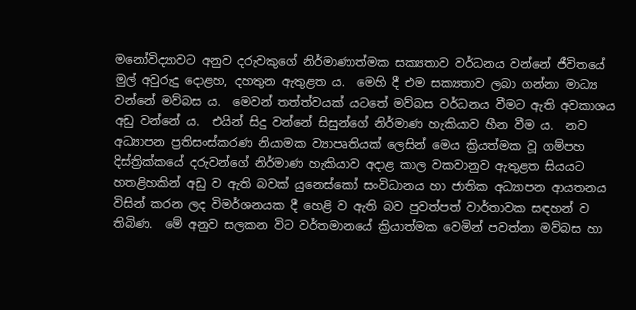මනෝවිද්‍යාවට අනුව දරුවකුගේ නිර්මාණාත්මක සක්‍යතාව වර්ධනය වන්නේ ජීවිතයේ මුල් අවුරුදු දොළහ, දහතුන ඇතුළත ය.  මෙහි දී එම සක්‍යතාව ලබා ගන්නා මාධ්‍ය වන්නේ මව්බස ය.  මෙවන් තත්ත්වයක් යටතේ මව්බස වර්ධනය වීමට ඇති අවකාශය අඩු වන්නේ ය.  එයින් සිදු වන්නේ සිසුන්ගේ නිර්මාණ හැකියාව හීන වීම ය.  නව අධ්‍යාපන ප්‍රතිසංස්කරණ නියාමක ව්‍යාපෘතියක් ලෙසින් මෙය ක්‍රියත්මක වූ ගම්පහ දිස්ත්‍රික්කයේ දරුවන්ගේ නිර්මාණ හැකියාව අදාළ කාල වකවානුව ඇතුළත සියයට හතළිහකින් අඩු ව ඇති බවක් යුනෙස්කෝ සංවිධානය හා ජාතික අධ්‍යාපන ආයතනය විසින් කරන ලද විමර්ශනයක දී හෙළි ව ඇති බව පුවත්පත් වාර්තාවක සඳහන් ව තිබිණ.  මේ අනුව සලකන විට වර්තමානයේ ක්‍රියාත්මක වෙමින් පවත්නා මව්බස හා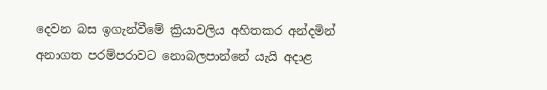දෙවන බස ඉගැන්වීමේ ක්‍රියාවලිය අහිතකර අන්දමින් අනාගත පරම්පරාවට නොබලපාන්නේ යැයි අදාළ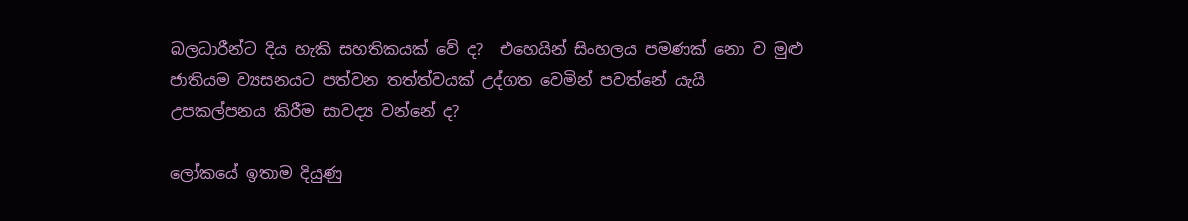බලධාරීන්ට දිය හැකි සහතිකයක් වේ ද?  එහෙයින් සිංහලය පමණක් නො ව මුළු ජාතියම ව්‍යසනයට පත්වන තත්ත්වයක් උද්ගත වෙමින් පවත්නේ යැයි උපකල්පනය කිරීම සාවද්‍ය වන්නේ ද?

ලෝකයේ ඉතාම දියුණු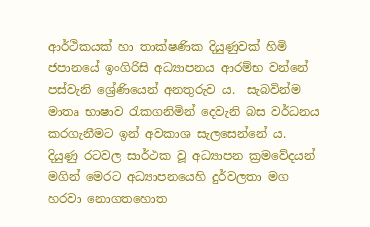ආර්ථිකයක් හා තාක්ෂණික දියුණුවක් හිමි ජපානයේ ඉංගිරිසි අධ්‍යාපනය ආරම්භ වන්නේ පස්වැනි ශ්‍රේණියෙන් අනතුරුව ය.  සැබවින්ම මාතෘ භාෂාව රැකගනිමින් දෙවැනි බස වර්ධනය කරගැනීමට ඉන් අවකාශ සැලසෙන්නේ ය.  දියුණු රටවල සාර්ථක වූ අධ්‍යාපන ක්‍රමවේදයන් මගින් මෙරට අධ්‍යාපනයෙහි දුර්වලතා මග හරවා නොගතහොත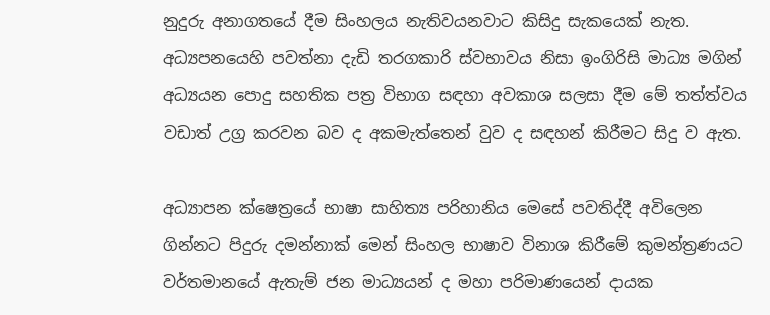නුදුරු අනාගතයේ දීම සිංහලය නැතිවයනවාට කිසිදු සැකයෙක් නැත.  අධ්‍යපනයෙහි පවත්නා දැඩි තරගකාරි ස්වභාවය නිසා ඉංගිරිසි මාධ්‍ය මගින් අධ්‍යයන පොදු සහතික පත්‍ර විභාග සඳහා අවකාශ සලසා දීම මේ තත්ත්වය වඩාත් උග්‍ර කරවන බව ද අකමැත්තෙන් වුව ද සඳහන් කිරීමට සිදු ව ඇත.

අධ්‍යාපන ක්ෂෙත්‍රයේ භාෂා සාහිත්‍ය පරිහානිය මෙසේ පවතිද්දී අවිලෙන ගින්නට පිදුරු දමන්නාක් මෙන් සිංහල භාෂාව විනාශ කිරීමේ කුමන්ත්‍රණයට වර්තමානයේ ඇතැම් ජන මාධ්‍යයන් ද මහා පරිමාණයෙන් දායක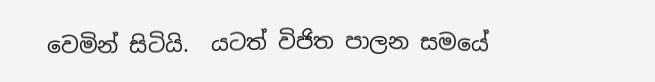වෙමින් සිටියි.  යටත් විජිත පාලන සමයේ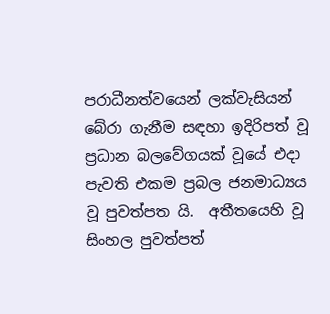පරාධීනත්වයෙන් ලක්වැසියන් බේරා ගැනීම සඳහා ඉදිරිපත් වූ ප්‍රධාන බලවේගයක් වූයේ එදා පැවති එකම ප්‍රබල ජනමාධ්‍යය වූ පුවත්පත යි.  අතීතයෙහි වූ සිංහල පුවත්පත්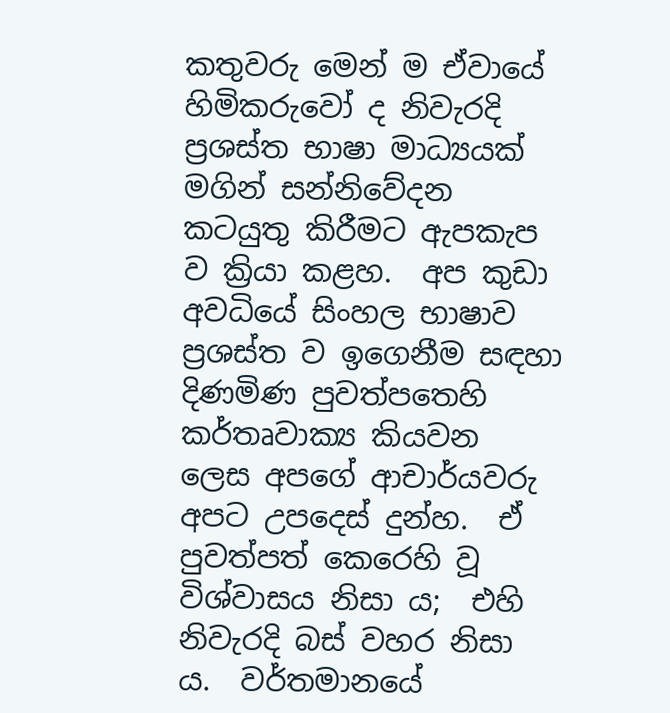කතුවරු මෙන් ම ඒවායේ හිමිකරුවෝ ද නිවැරදි ප්‍රශස්ත භාෂා මාධ්‍යයක් මගින් සන්නිවේදන කටයුතු කිරීමට ඇපකැප ව ක්‍රියා කළහ.  අප කුඩා අවධියේ සිංහල භාෂාව ප්‍රශස්ත ව ඉගෙනීම සඳහා දිණමිණ පුවත්පතෙහි කර්තෘවාක්‍ය කියවන ලෙස අපගේ ආචාර්යවරු අපට උපදෙස් දුන්හ.  ඒ පුවත්පත් කෙරෙහි වූ විශ්වාසය නිසා ය;  එහි නිවැරදි බස් වහර නිසා ය.  වර්තමානයේ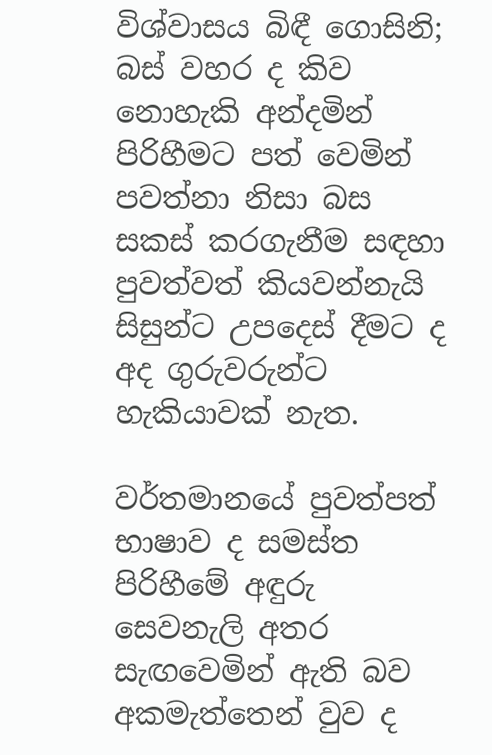විශ්වාසය බිඳී ගොසිනි;  බස් වහර ද කිව නොහැකි අන්දමින් පිරිහීමට පත් වෙමින් පවත්නා නිසා බස සකස් කරගැනීම සඳහා පුවත්වත් කියවන්නැයි සිසුන්ට උපදෙස් දීමට ද අද ගුරුවරුන්ට හැකියාවක් නැත.

වර්තමානයේ පුවත්පත් භාෂාව ද සමස්ත පිරිහීමේ අඳුරු සෙවනැලි අතර සැඟවෙමින් ඇති බව අකමැත්තෙන් වුව ද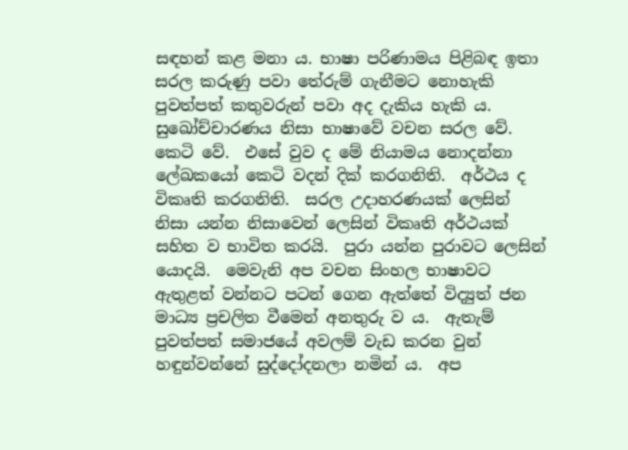සඳහන් කළ මනා ය. භාෂා පරිණාමය පිළිබඳ ඉතා සරල කරුණු පවා තේරුම් ගැනීමට නොහැකි පුවත්පත් කතුවරුන් පවා අද දැකිය හැකි ය.  සුඛෝච්චාරණය නිසා භාෂාවේ වචන සරල වේ. කෙටි වේ.  එසේ වුව ද මේ නියාමය නොදන්නා ලේඛකයෝ කෙටි වදන් දික් කරගනිති.  අර්ථය ද විකෘති කරගනිති.  සරල උදාහරණයක් ලෙසින් නිසා යන්න නිසාවෙන් ලෙසින් විකෘති අර්ථයක් සහිත ව භාවිත කරයි.  පුරා යන්න පුරාවට ලෙසින් යොදයි.  මෙවැනි අප වචන සිංහල භාෂාවට ඇතුළත් වන්නට පටන් ගෙන ඇත්තේ විද්‍යුත් ජන මාධ්‍ය ප්‍රචලිත වීමෙන් අනතුරු ව ය.  ඇතැම් පුවත්පත් සමාජයේ අවලම් වැඩ කරන වුන් හඳුන්වන්නේ සුද්දෝදනලා නමින් ය.  අප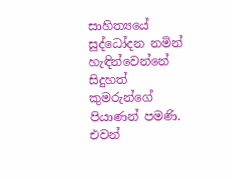සාහිත්‍යයේ සුද්ධෝදන නමින් හැඳින්වෙන්නේ සිදුහත් කුමරුන්ගේ පියාණන් පමණි.  එවන්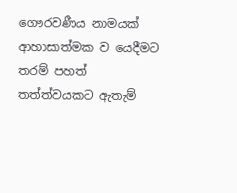ගෞරවණීය නාමයක් ආහාසාත්මක ව යෙදීමට තරම් පහත් තත්ත්වයකට ඇතැම්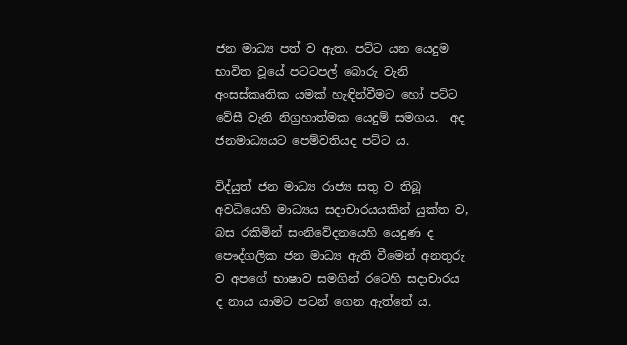ජන මාධ්‍ය පත් ව ඇත. පට්ට යන යෙදුම භාවිත වූයේ පටටපල් බොරු වැනි අංසස්කෘතික යමක් හැඳින්වීමට හෝ පට්ට වේසී වැනි නිග්‍රහාත්මක යෙදුම් සමගය.  අද ජනමාධ්‍යයට පෙම්වතියද පට්ට ය.

විද්යුත් ජන මාධ්‍ය රාජ්‍ය සතු ව තිබූ අවධියෙහි මාධ්‍යය සදාචාරයයකින් යුක්ත ව, බස රකිමින් සංනිවේදනයෙහි යෙදුණ ද පෞද්ගලික ජන මාධ්‍ය ඇති වීමෙන් අනතුරු ව අපගේ භාෂාව සමගින් රටෙහි සදාචාරය ද නාය යාමට පටන් ගෙන ඇත්තේ ය.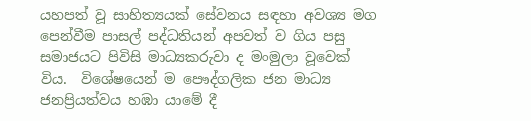යහපත් වූ සාහිත්‍යයක් සේවනය සඳහා අවශ්‍ය මග පෙන්වීම පාසල් පද්ධතියන් අපවත් ව ගිය පසු සමාජයට පිවිසි මාධ්‍යකරුවා ද මංමුලා වූවෙක් විය.  විශේෂයෙන් ම පෞද්ගලික ජන මාධ්‍ය ජනප්‍රියත්වය හඹා යාමේ දී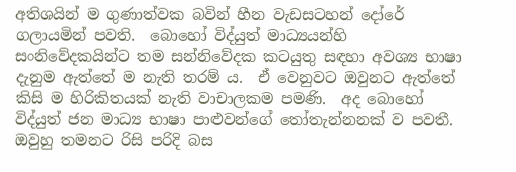අතිශයින් ම ගුණාත්වක බවින් හීන වැඩසටහන් දෝරේ ගලායමින් පවති.  බොහෝ විද්යුත් මාධ්‍යයන්හි සංනිවේදකයින්ට තම සන්නිවේදක කටයුතු සඳහා අවශ්‍ය භාෂා දැනුම ඇත්තේ ම නැති තරම් ය.  ඒ වෙනුවට ඔවුනට ඇත්තේ කිසි ම හිරිකිතයක් නැති වාචාලකම පමණි.  අද බොහෝ විද්යුත් ජන මාධ්‍ය භාෂා පාළුවන්ගේ තෝතැන්නනක් ව පවතී.  ඔවුහු තමනට රිසි පරිදි බස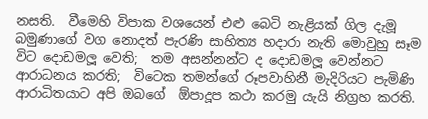නසති.  වීමෙහි විපාක වශයෙන් එළු බෙටි නැළියක් ගිල දැමූ බමුණාගේ වග නොදත් පැරණි සාහිත්‍ය හදාරා නැති මොවුහු සෑම විට දොඩමලූ වෙති;  තම අසන්නන්ට ද දොඩමලූ වෙන්නට ආරාධනය කරති;  විටෙක තමන්ගේ රූපවාහිනී මැදිරියට පැමිණි ආරාධිතයාට අපි ඔබගේ  ඕපාදූප කථා කරමු යැයි නිග්‍රහ කරති.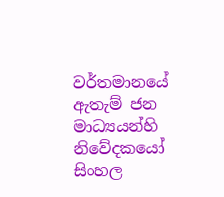වර්තමානයේ ඇතැම් ජන මාධ්‍යයන්හි නිවේදකයෝ සිංහල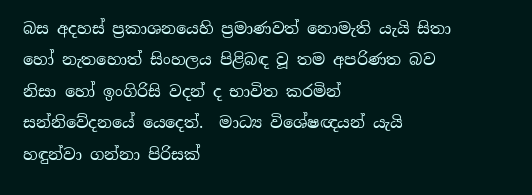බස අදහස් ප්‍රකාශනයෙහි ප්‍රමාණවත් නොමැති යැයි සිතා හෝ නැතහොත් සිංහලය පිළිබඳ වූ තම අපරිණත බව නිසා හෝ ඉංගිරිසි වදන් ද භාවිත කරමින් සන්නිවේදනයේ යෙදෙත්.  මාධ්‍ය විශේෂඥයන් යැයි හඳුන්වා ගන්නා පිරිසක්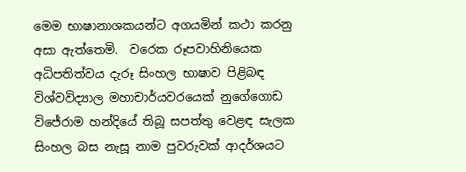මෙම භාෂානාශකයන්ට අගයමින් කථා කරනු අසා ඇත්තෙමි.  වරෙක රූපවාහිනියෙක අධිපතිත්වය දැරූ සිංහල භාෂාව පිළිබඳ විශ්වවිද්‍යාල මහාචාර්යවරයෙක් නුගේගොඩ විජේරාම හන්දියේ තිබූ සපත්තු වෙළඳ සැලක සිංහල බස නැසූ නාම පුවරුවක් ආදර්ශයට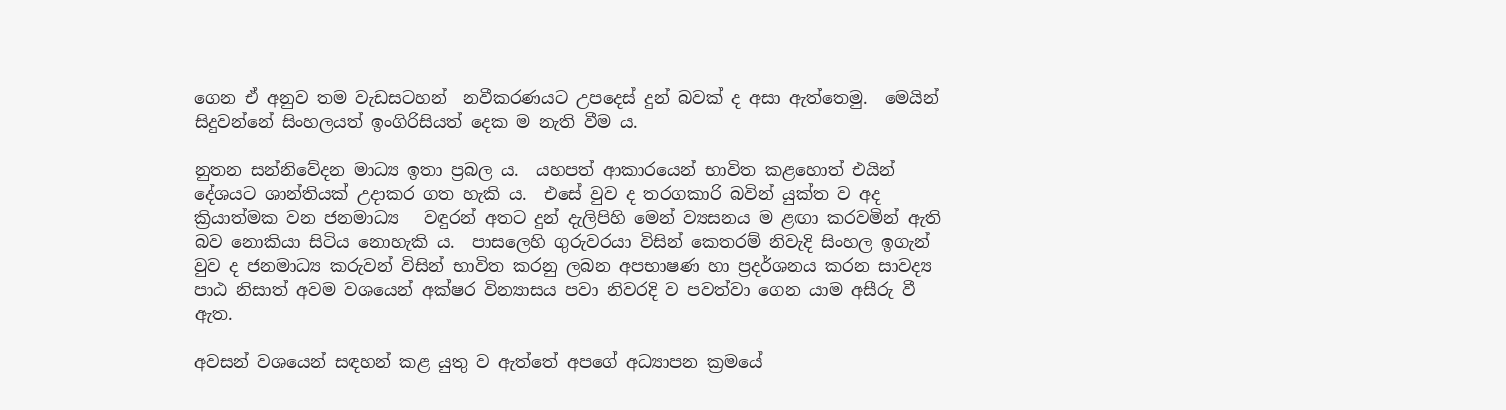ගෙන ඒ අනුව තම වැඩසටහන්  නවීකරණයට උපදෙස් දුන් බවක් ද අසා ඇත්තෙමු.  මෙයින් සිදුවන්නේ සිංහලයත් ඉංගිරිසියත් දෙක ම නැති වීම ය.

නුතන සන්නිවේදන මාධ්‍ය ඉතා ප්‍රබල ය.  යහපත් ආකාරයෙන් භාවිත කළහොත් එයින් දේශයට ශාන්තියක් උදාකර ගත හැකි ය.  එසේ වුව ද තරගකාරි බවින් යුක්ත ව අද ක්‍රියාත්මක වන ජනමාධ්‍ය   වඳුරන් අතට දුන් දැලිපිහි මෙන් ව්‍යසනය ම ළඟා කරවමින් ඇති බව නොකියා සිටිය නොහැකි ය.  පාසලෙහි ගුරුවරයා විසින් කෙතරම් නිවැදි සිංහල ඉගැන් වුව ද ජනමාධ්‍ය කරුවන් විසින් භාවිත කරනු ලබන අපභාෂණ හා ප්‍රදර්ශනය කරන සාවද්‍ය පාඨ නිසාත් අවම වශයෙන් අක්ෂර වින්‍යාසය පවා නිවරදි ව පවත්වා ගෙන යාම අසීරු වී ඇත.

අවසන් වශයෙන් සඳහන් කළ යුතු ව ඇත්තේ අපගේ අධ්‍යාපන ක්‍රමයේ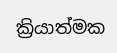ක්‍රියාත්මක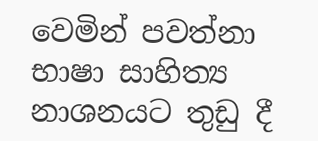වෙමින් පවත්නා භාෂා සාහිත්‍ය නාශනයට තුඩු දී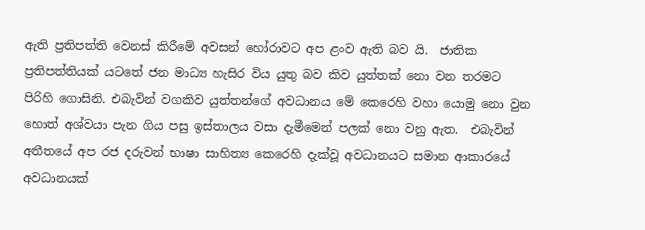ඇති ප්‍රතිපත්ති වෙනස් කිරීමේ අවසන් හෝරාවට අප ළංව ඇති බව යි.  ජාතික ප්‍රතිපත්තියක් යටතේ ජන මාධ්‍ය හැසිර විය යුතු බව කිව යුත්තක් නො වන තරමට පිරිහි ගොසිනි. එබැවින් වගකිව යුත්තන්ගේ අවධානය මේ කෙරෙහි වහා යොමු නො වුන හොත් අශ්වයා පැන ගිය පසු ඉස්තාලය වසා දැමීමෙන් පලක් නො වනු ඇත.  එබැවින් අතීතයේ අප රජ දරුවන් භාෂා සාහිත්‍ය කෙරෙහි දැක්වූ අවධානයට සමාන ආකාරයේ අවධානයක්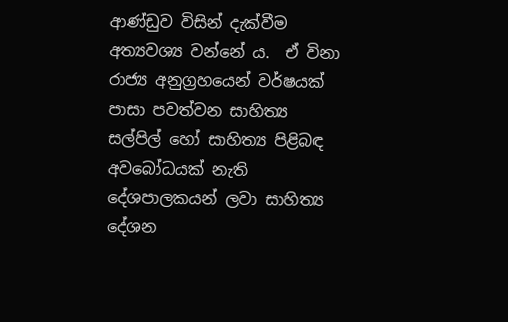ආණ්ඩුව විසින් දැක්වීම අත්‍යවශ්‍ය වන්නේ ය.  ඒ විනා රාජ්‍ය අනුග්‍රහයෙන් වර්ෂයක් පාසා පවත්වන සාහිත්‍ය සල්පිල් හෝ සාහිත්‍ය පිළිබඳ අවබෝධයක් නැති දේශපාලකයන් ලවා සාහිත්‍ය දේශන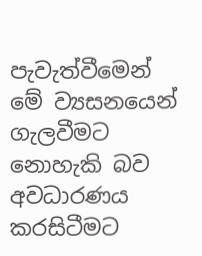පැවැත්වීමෙන් මේ ව්‍යසනයෙන් ගැලවීමට නොහැකි බව අවධාරණය කරසිටීමට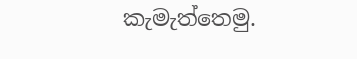කැමැත්තෙමු.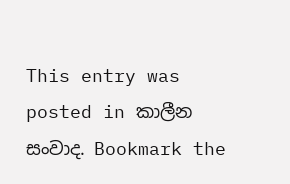This entry was posted in කාලීන සංවාද. Bookmark the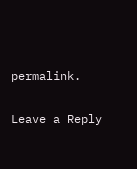permalink.

Leave a Reply